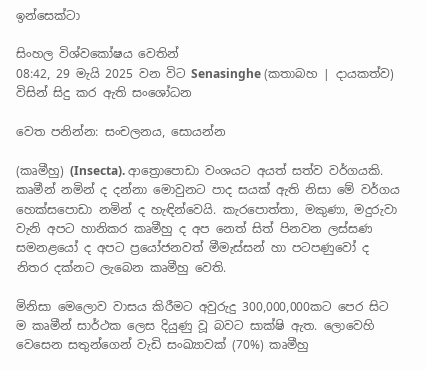ඉන්සෙක්ටා

සිංහල විශ්වකෝෂය වෙතින්
08:42, 29 මැයි 2025 වන විට Senasinghe (කතාබහ | දායකත්ව) විසින් සිදු කර ඇති සංශෝධන

වෙත පනින්න: සංචලනය, සොයන්න

(කෘමීහු) (Insecta). ආත්‍රොපොඩා වංශයට අයත් සත්ව වර්ගයකි. කෘමීන් නමින් ද දන්නා මොවුනට පාද සයක් ඇති නිසා මේ වර්ගය හෙක්සපොඩා නමින් ද හැඳින්වෙයි. කැරපොත්තා, මකුණා, මදුරුවා වැනි අපට හානිකර කෘමීහු ද අප නෙත් සිත් පිනවන ලස්සණ සමනළයෝ ද අපට ප්‍රයෝජනවත් මීමැස්සන් හා පටපණුවෝ ද නිතර දක්නට ලැබෙන කෘමීහු වෙති.

මිනිසා මෙලොව වාසය කිරීමට අවුරුදු 300,000,000කට පෙර සිට ම කෘමීන් සාර්ථක ලෙස දියුණු වූ බවට සාක්ෂි ඇත. ලොවෙහි වෙසෙන සතුන්ගෙන් වැඩි සංඛ්‍යාවක් (70%) කෘමීහු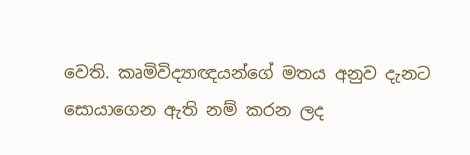වෙති. කෘමිවිද්‍යාඥයන්ගේ මතය අනුව දැනට සොයාගෙන ඇති නම් කරන ලද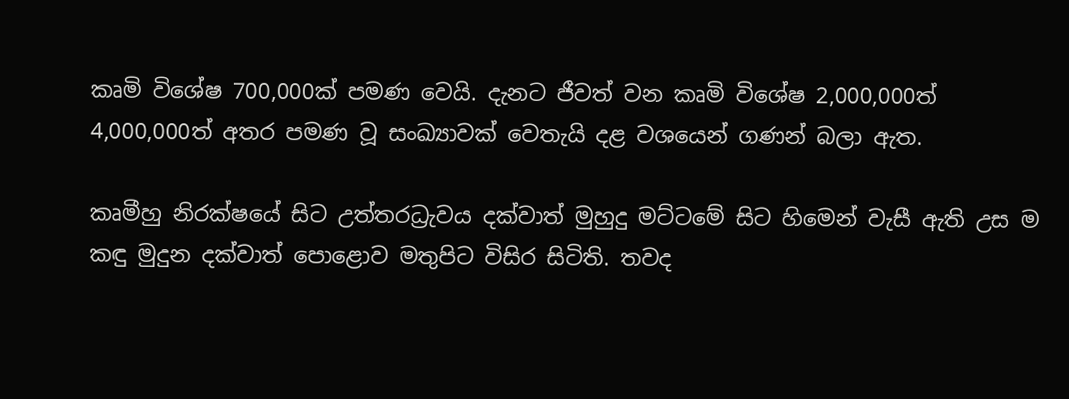කෘමි විශේෂ 700,000ක් පමණ වෙයි. දැනට ජීවත් වන කෘමි විශේෂ 2,000,000ත් 4,000,000ත් අතර පමණ වූ සංඛ්‍යාවක් වෙතැයි දළ වශයෙන් ගණන් බලා ඇත.

කෘමීහු නිරක්ෂයේ සිට උත්තරධ්‍රැවය දක්වාත් මුහුදු මට්ටමේ සිට හිමෙන් වැසී ඇති උස ම කඳු මුදුන දක්වාත් පොළොව මතුපිට විසිර සිටිති. තවද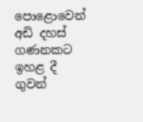පොළොවෙන් අඩි දහස් ගණනකට ඉහළ දී ගුවන්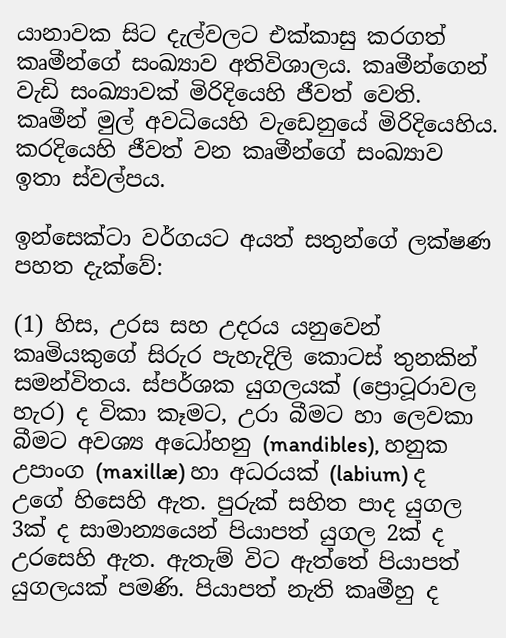යානාවක සිට දැල්වලට එක්කාසු කරගත් කෘමීන්ගේ සංඛ්‍යාව අතිවිශාලය. කෘමීන්ගෙන් වැඩි සංඛ්‍යාවක් මිරිදියෙහි ජීවත් වෙති. කෘමීන් මුල් අවධියෙහි වැඩෙනුයේ මිරිදියෙහිය. කරදියෙහි ජීවත් වන කෘමීන්ගේ සංඛ්‍යාව ඉතා ස්වල්පය.

ඉන්සෙක්ටා වර්ගයට අයත් සතුන්ගේ ලක්ෂණ පහත දැක්වේ:

(1) හිස, උරස සහ උදරය යනුවෙන් කෘමියකුගේ සිරුර පැහැදිලි කොටස් තුනකින් සමන්විතය. ස්පර්ශක යුගලයක් (ප්‍රොටූරාවල හැර) ද විකා කෑමට, උරා බීමට හා ලෙවකා බීමට අවශ්‍ය අධෝහනු (mandibles), හනුක උපාංග (maxillæ) හා අධරයක් (labium) ද උගේ හිසෙහි ඇත. පුරුක් සහිත පාද යුගල 3ක් ද සාමාන්‍යයෙන් පියාපත් යුගල 2ක් ද උරසෙහි ඇත. ඇතැම් විට ඇත්තේ පියාපත් යුගලයක් පමණි. පියාපත් නැති කෘමීහු ද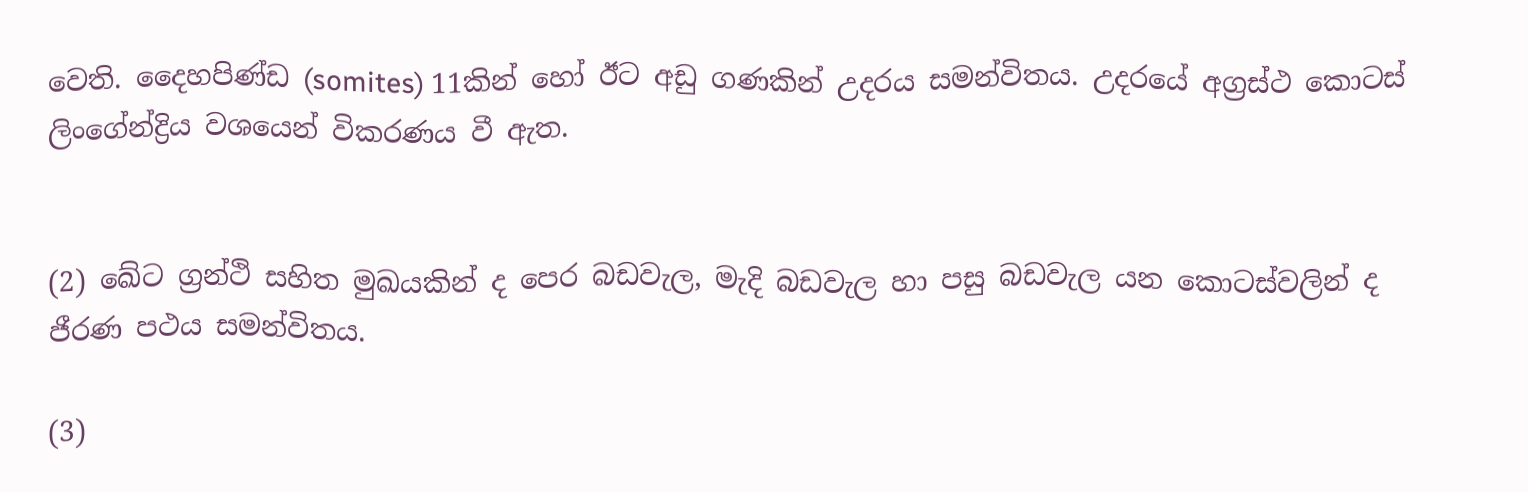වෙති. දෛහපිණ්ඩ (somites) 11කින් හෝ ඊට අඩු ගණකින් උදරය සමන්විතය. උදරයේ අග්‍රස්ථ කොටස් ලිංගේන්ද්‍රිය වශයෙන් විකරණය වී ඇත.


(2) ඛේට ග්‍රන්ථි සහිත මුඛයකින් ද පෙර බඩවැල, මැදි බඩවැල හා පසු බඩවැල යන කොටස්වලින් ද ජීරණ පථය සමන්විතය.

(3)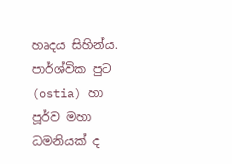හෘදය සිහින්ය. පාර්ශ්වික පුට (ostia) හා පූර්ව මහා ධමනියක් ද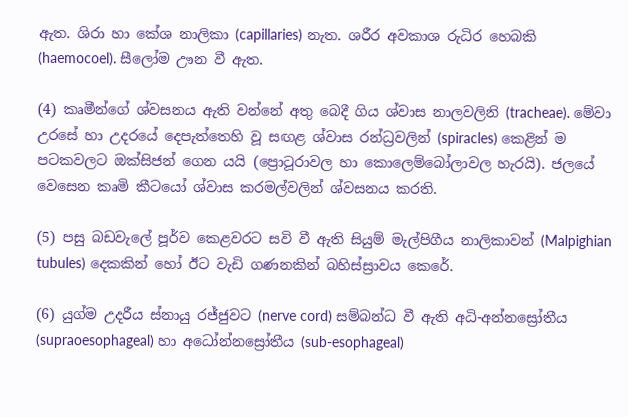ඇත. ශිරා හා කේශ නාලිකා (capillaries) නැත. ශරීර අවකාශ රුධිර හෙබකි (haemocoel). සීලෝම ඌන වී ඇත.

(4) කෘමීන්ගේ ශ්වසනය ඇති වන්නේ අතු බෙදී ගිය ශ්වාස නාලවලිනි (tracheae). මේවා උරසේ හා උදරයේ දෙපැත්තෙහි වූ සඟළ ශ්වාස රන්ධ්‍රවලින් (spiracles) කෙළින් ම පටකවලට ඔක්සිජන් ගෙන යයි (ප්‍රොටූරාවල හා කොලෙම්බෝලාවල හැරයි). ජලයේ වෙසෙන කෘමි කීටයෝ ශ්වාස කරමල්වලින් ශ්වසනය කරති.

(5) පසු බඩවැලේ පූර්ව කෙළවරට සවි වී ඇති සියුම් මැල්පිගීය නාලිකාවන් (Malpighian tubules) දෙකකින් හෝ ඊට වැඩි ගණනකින් බහිස්ස්‍රාවය කෙරේ.

(6) යුග්ම උදරීය ස්නායු රජ්ජුවට (nerve cord) සම්බන්ධ වී ඇති අධි-අන්නස්‍රෝතීය (supraoesophageal) හා අධෝන්නස්‍රෝතීය (sub-esophageal)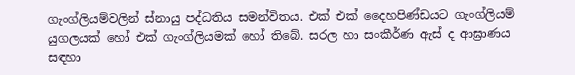ගැංග්ලියම්වලින් ස්නායු පද්ධතිය සමන්විතය. එක් එක් දෛහපිණ්ඩයට ගැංග්ලියම් යුගලයක් හෝ එක් ගැංග්ලියමක් හෝ තිබේ. සරල හා සංකීර්ණ ඇස් ද ආඝ්‍රාණය සඳහා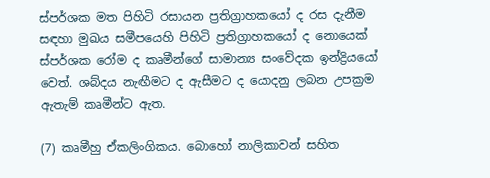ස්පර්ශක මත පිහිටි රසායන ප්‍රතිග්‍රාහකයෝ ද රස දැනීම සඳහා මුඛය සමීපයෙහි පිහිටි ප්‍රතිග්‍රාහකයෝ ද නොයෙක් ස්පර්ශක රෝම ද කෘමීන්ගේ සාමාන්‍ය සංවේදක ඉන්ද්‍රියයෝ වෙත්. ශබ්දය නැඟීමට ද ඇසීමට ද යොදනු ලබන උපක්‍රම ඇතැම් කෘමීන්ට ඇත.

(7) කෘමීහු ඒකලිංගිකය. බොහෝ නාලිකාවන් සහිත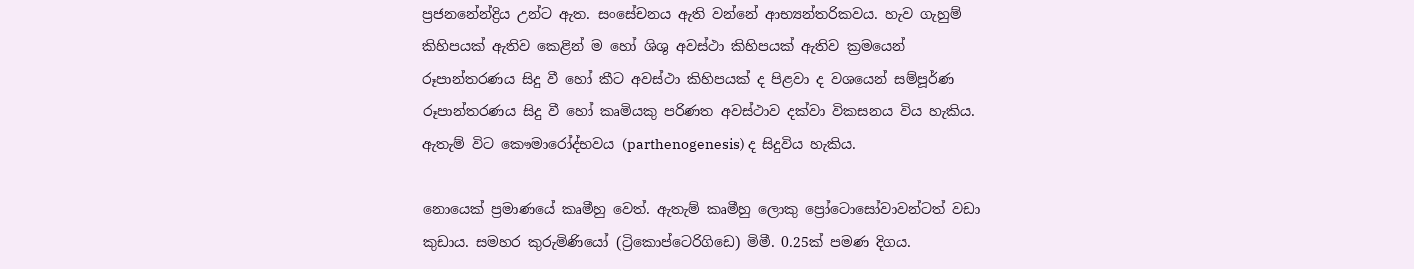ප්‍රජනනේන්ද්‍රිය උන්ට ඇත. සංසේචනය ඇති වන්නේ ආභ්‍යන්තරිකවය. හැව ගැහුම් කිහිපයක් ඇතිව කෙළින් ම හෝ ශිශු අවස්ථා කිහිපයක් ඇතිව ක්‍රමයෙන් රූපාන්තරණය සිදු වී හෝ කීට අවස්ථා කිහිපයක් ද පිළවා ද වශයෙන් සම්පූර්ණ රූපාන්තරණය සිදු වී හෝ කෘමියකු පරිණත අවස්ථාව දක්වා විකසනය විය හැකිය. ඇතැම් විට කෞමාරෝද්භවය (parthenogenesis) ද සිදුවිය හැකිය.

නොයෙක් ප්‍රමාණයේ කෘමීහු වෙත්. ඇතැම් කෘමීහු ලොකු ප්‍රෝටොසෝවාවන්ටත් වඩා කුඩාය. සමහර කුරුමිණියෝ (ට්‍රිකොප්ටෙරිගිඩෙ) මිමී. 0.25ක් පමණ දිගය.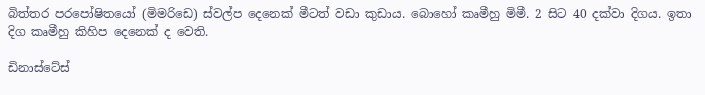බිත්තර පරපෝෂිතයෝ (මිමරිඩෙ) ස්වල්ප දෙනෙක් මීටත් වඩා කුඩාය. බොහෝ කෘමීහු මිමී. 2 සිට 40 දක්වා දිගය. ඉතා දිග කෘමීහු කිහිප දෙනෙක් ද වෙති.

ඩිනාස්ටේස්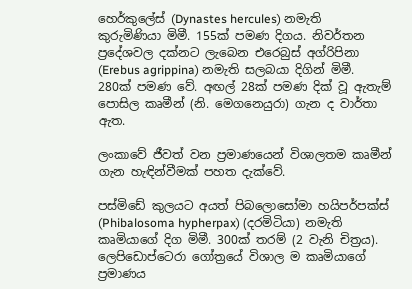හෙර්කුලේස් (Dynastes hercules) නමැති කුරුමිණියා මිමී. 155ක් පමණ දිගය. නිවර්තන ප්‍රදේශවල දක්නට ලැබෙන එරෙබුස් අග්රිපිනා (Erebus agrippina) නමැති සලබයා දිගින් මිමී. 280ක් පමණ වේ. අඟල් 28ක් පමණ දික් වූ ඇතැම් පොසිල කෘමීන් (නි. මෙගනෙයුරා) ගැන ද වාර්තා ඇත.

ලංකාවේ ජීවත් වන ප්‍රමාණයෙන් විශාලතම කෘමීන් ගැන හැඳින්වීමක් පහත දැක්වේ.

පස්මිඩේ කුලයට අයත් පිබලොසෝමා හයිපර්පක්ස් (Phibalosoma hypherpax) (දරමිටියා) නමැති කෘමියාගේ දිග මිමී. 300ක් තරම් (2 වැනි චිත්‍රය). ලෙපිඩොප්ටෙරා ගෝත්‍රයේ විශාල ම කෘමියාගේ ප්‍රමාණය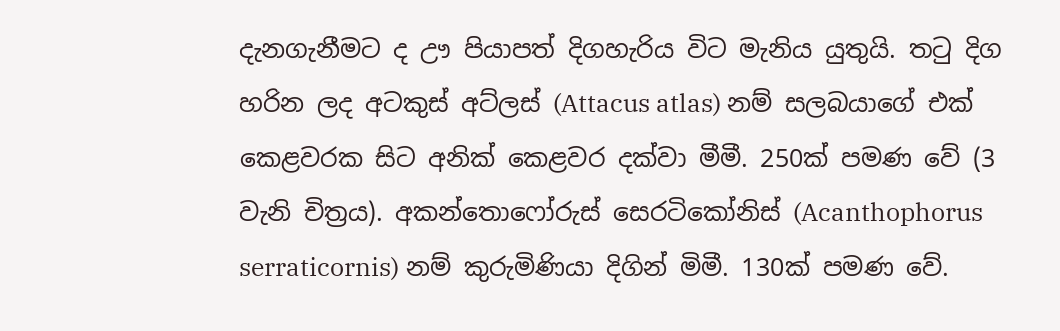දැනගැනීමට ද ඌ පියාපත් දිගහැරිය විට මැනිය යුතුයි. තටු දිග හරින ලද අටකුස් අට්ලස් (Attacus atlas) නම් සලබයාගේ එක් කෙළවරක සිට අනික් කෙළවර දක්වා මීමී. 250ක් පමණ වේ (3 වැනි චිත්‍රය). අකන්තොෆෝරුස් සෙරටිකෝනිස් (Acanthophorus serraticornis) නම් කුරුමිණියා දිගින් මිමී. 130ක් පමණ වේ.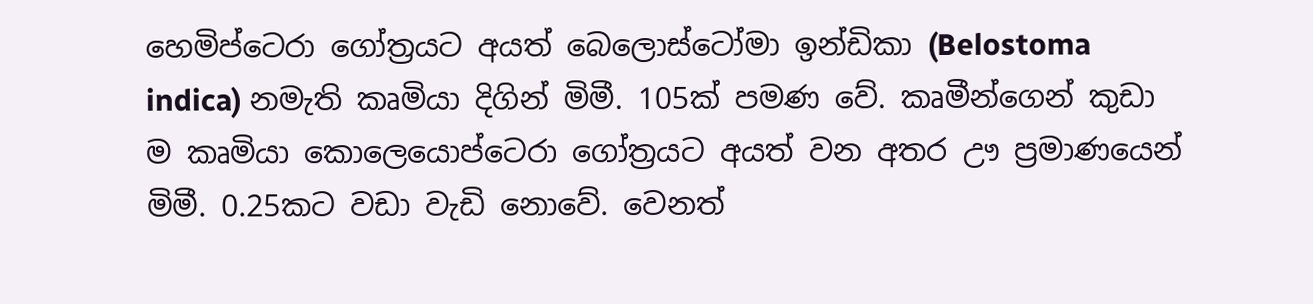හෙමිප්ටෙරා ගෝත්‍රයට අයත් බෙලොස්ටෝමා ඉන්ඩිකා (Belostoma indica) නමැති කෘමියා දිගින් මිමී. 105ක් පමණ වේ. කෘමීන්ගෙන් කුඩා ම කෘමියා කොලෙයොප්ටෙරා ගෝත්‍රයට අයත් වන අතර ඌ ප්‍රමාණයෙන් මිමී. 0.25කට වඩා වැඩි නොවේ. වෙනත්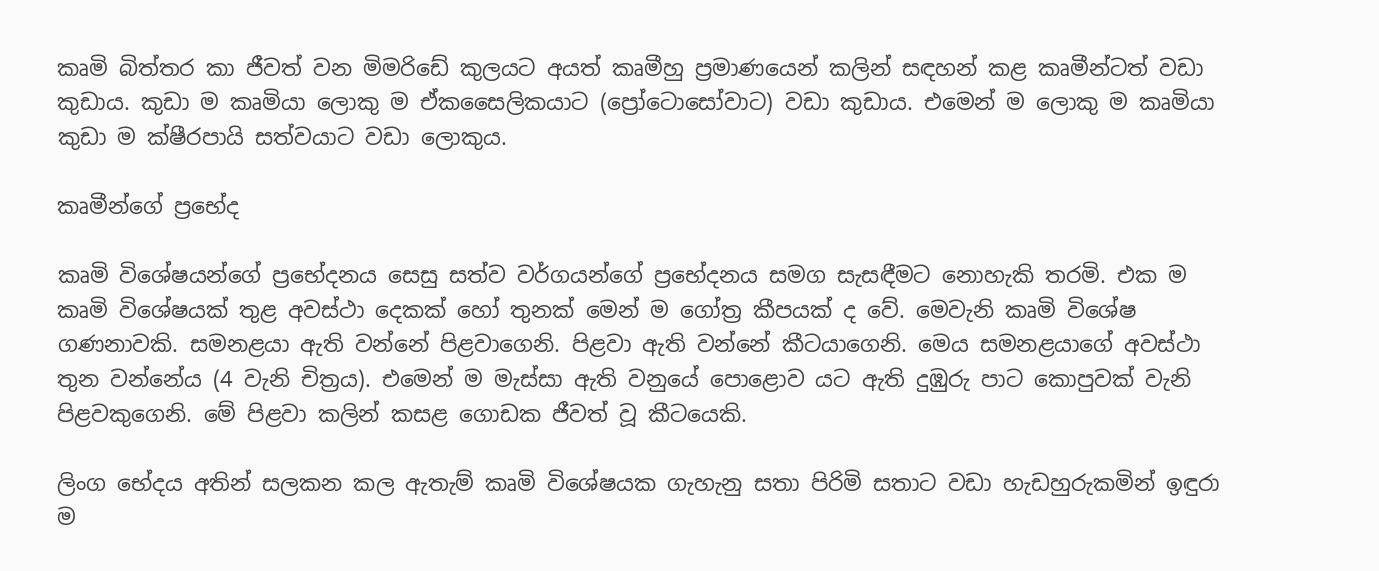කෘමි බිත්තර කා ජීවත් වන මිමරිඩේ කුලයට අයත් කෘමීහු ප්‍රමාණයෙන් කලින් සඳහන් කළ කෘමීන්ටත් වඩා කුඩාය. කුඩා ම කෘමියා ලොකු ම ඒකසෛලිකයාට (ප්‍රෝටොසෝවාට) වඩා කුඩාය. එමෙන් ම ලොකු ම කෘමියා කුඩා ම ක්ෂීරපායි සත්වයාට වඩා ලොකුය.

කෘමීන්ගේ ප්‍රභේද

කෘමි විශේෂයන්ගේ ප්‍රභේදනය සෙසු සත්ව වර්ගයන්ගේ ප්‍රභේදනය සමග සැසඳීමට නොහැකි තරමි. එක ම කෘමි විශේෂයක් තුළ අවස්ථා දෙකක් හෝ තුනක් මෙන් ම ගෝත්‍ර කීපයක් ද වේ. මෙවැනි කෘමි විශේෂ ගණනාවකි. සමනළයා ඇති වන්නේ පිළවාගෙනි. පිළවා ඇති වන්නේ කීටයාගෙනි. මෙය සමනළයාගේ අවස්ථා තුන වන්නේය (4 වැනි චිත්‍රය). එමෙන් ම මැස්සා ඇති වනුයේ පොළොව යට ඇති දුඹුරු පාට කොපුවක් වැනි පිළවකුගෙනි. මේ පිළවා කලින් කසළ ගොඩක ජීවත් වූ කීටයෙකි.

ලිංග භේදය අතින් සලකන කල ඇතැම් කෘමි විශේෂයක ගැහැනු සතා පිරිමි සතාට වඩා හැඩහුරුකමින් ඉඳුරා ම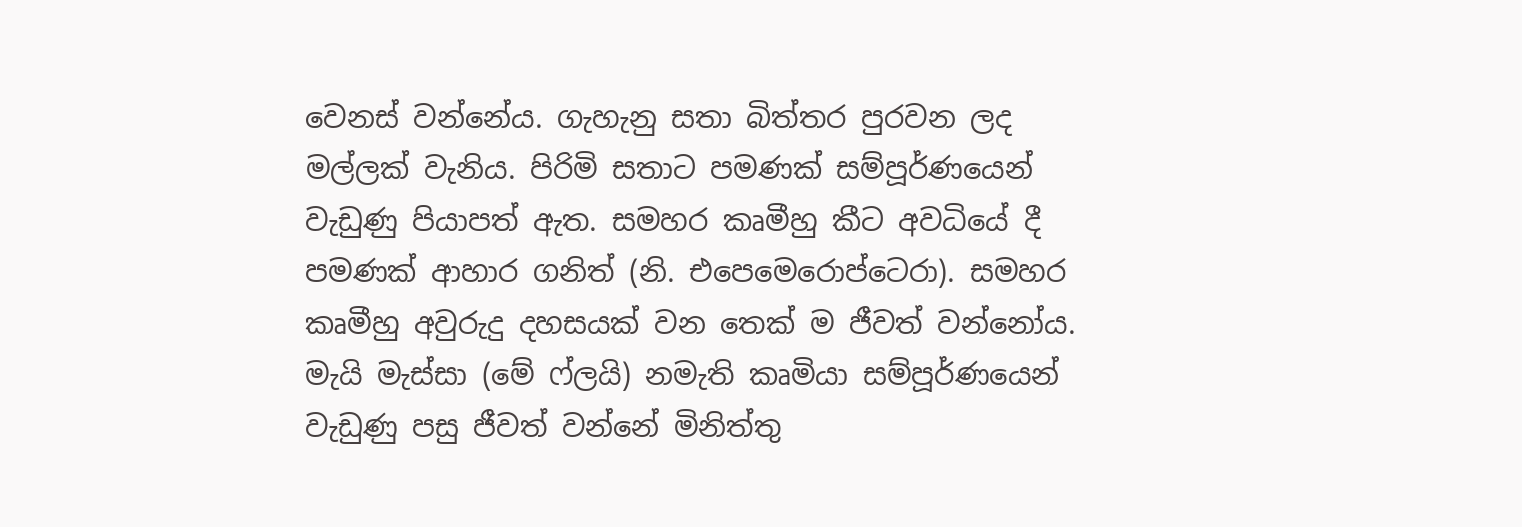වෙනස් වන්නේය. ගැහැනු සතා බිත්තර පුරවන ලද මල්ලක් වැනිය. පිරිමි සතාට පමණක් සම්පූර්ණයෙන් වැඩුණු පියාපත් ඇත. සමහර කෘමීහු කීට අවධියේ දී පමණක් ආහාර ගනිත් (නි. එපෙමෙරොප්ටෙරා). සමහර කෘමීහු අවුරුදු දහසයක් වන තෙක් ම ජීවත් වන්නෝය. මැයි මැස්සා (මේ ෆ්ලයි) නමැති කෘමියා සම්පූර්ණයෙන් වැඩුණු පසු ජීවත් වන්නේ මිනිත්තු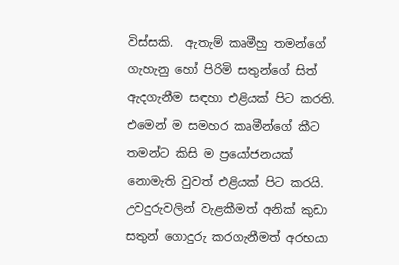විස්සකි.  ඇතැම් කෘමීහු තමන්ගේ ගැහැනු හෝ පිරිමි සතුන්ගේ සිත් ඇදගැනීම සඳහා එළියක් පිට කරති. එමෙන් ම සමහර කෘමීන්ගේ කීට තමන්ට කිසි ම ප්‍රයෝජනයක් නොමැති වුවත් එළියක් පිට කරයි. උවදුරුවලින් වැළකීමත් අනික් කුඩා සතුන් ගොදුරු කරගැනීමත් අරභයා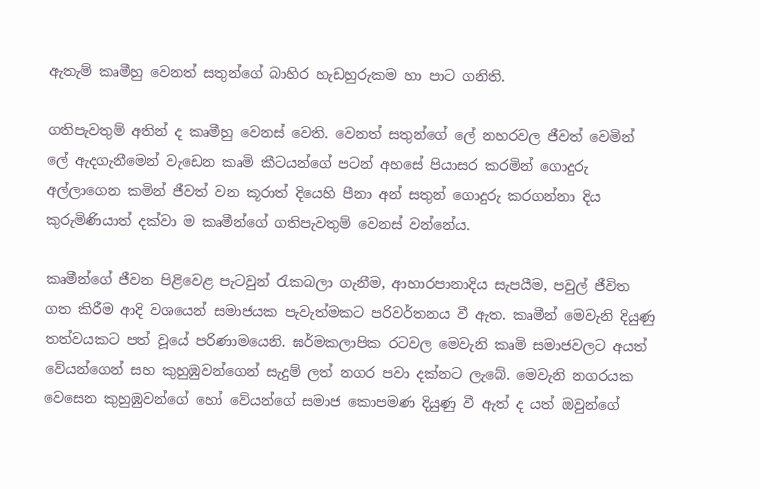ඇතැම් කෘමීහු වෙනත් සතුන්ගේ බාහිර හැඩහුරුකම හා පාට ගනිති.

ගතිපැවතුම් අතින් ද කෘමීහු වෙනස් වෙති. වෙනත් සතුන්ගේ ලේ නහරවල ජීවත් වෙමින් ලේ ඇදගැනීමෙන් වැඩෙන කෘමි කීටයන්ගේ පටන් අහසේ පියාසර කරමින් ගොදුරු අල්ලාගෙන කමින් ජීවත් වන කූරාත් දියෙහි පීනා අන් සතුන් ගොදුරු කරගන්නා දිය කුරුමිණියාත් දක්වා ම කෘමීන්ගේ ගතිපැවතුම් වෙනස් වන්නේය.

කෘමීන්ගේ ජීවන පිළිවෙළ පැටවුන් රැකබලා ගැනීම, ආහාරපානාදිය සැපයීම, පවුල් ජීවිත ගත කිරීම ආදි වශයෙන් සමාජයක පැවැත්මකට පරිවර්තනය වී ඇත. කෘමීන් මෙවැනි දියුණු තත්වයකට පත් වූයේ පරිණාමයෙනි. ඝර්මකලාපික රටවල මෙවැනි කෘමි සමාජවලට අයත් වේයන්ගෙන් සහ කුහුඹුවන්ගෙන් සැදුම් ලත් නගර පවා දක්නට ලැබේ. මෙවැනි නගරයක වෙසෙන කුහුඹුවන්ගේ හෝ වේයන්ගේ සමාජ කොපමණ දියුණු වී ඇත් ද යත් ඔවුන්ගේ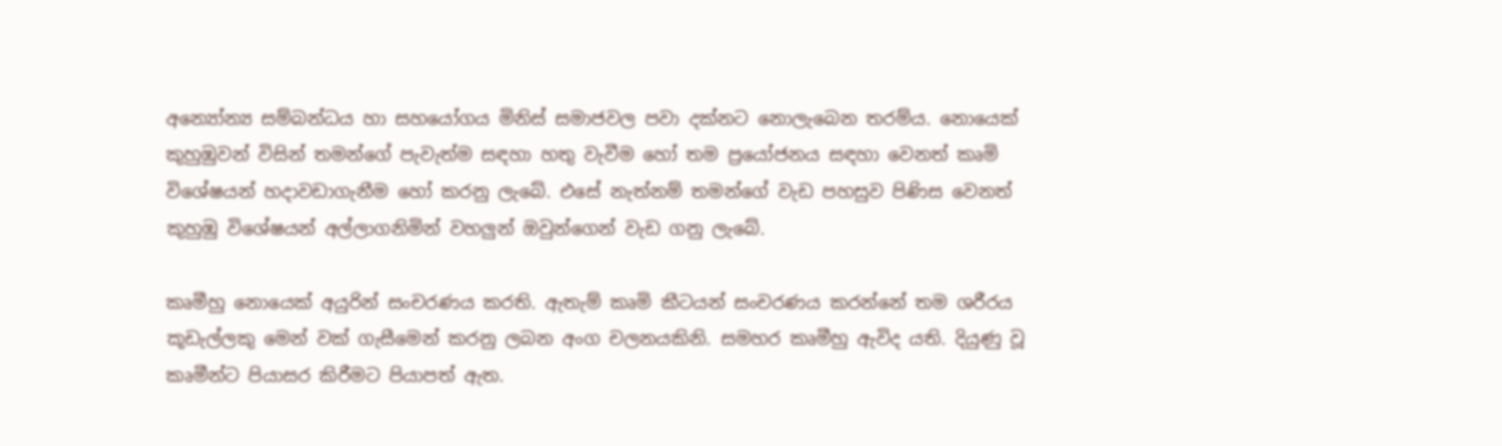අන්‍යෝන්‍ය සම්බන්ධය හා සහයෝගය මිනිස් සමාජවල පවා දක්නට නොලැබෙන තරම්ය. නොයෙක් කුහුඹුවන් විසින් තමන්ගේ පැවැත්ම සඳහා හතු වැවීම හෝ තම ප්‍රයෝජනය සඳහා වෙනත් කෘමි විශේෂයන් හදාවඩාගැනීම හෝ කරනු ලැබේ. එසේ නැත්නම් තමන්ගේ වැඩ පහසුව පිණිස වෙනත් කුහුඹු විශේෂයන් අල්ලාගනිමින් වහලුන් ඔවුන්ගෙන් වැඩ ගනු ලැබේ.

කෘමීහු නොයෙක් අයුරින් සංචරණය කරති. ඇතැම් කෘමි කීටයන් සංචරණය කරන්නේ තම ශරීරය කූඩැල්ලකු මෙන් වක් ගැසීමෙන් කරනු ලබන අංග චලනයකිනි. සමහර කෘමීහු ඇවිද යති. දියුණු වූ කෘමීන්ට පියාසර කිරීමට පියාපත් ඇත.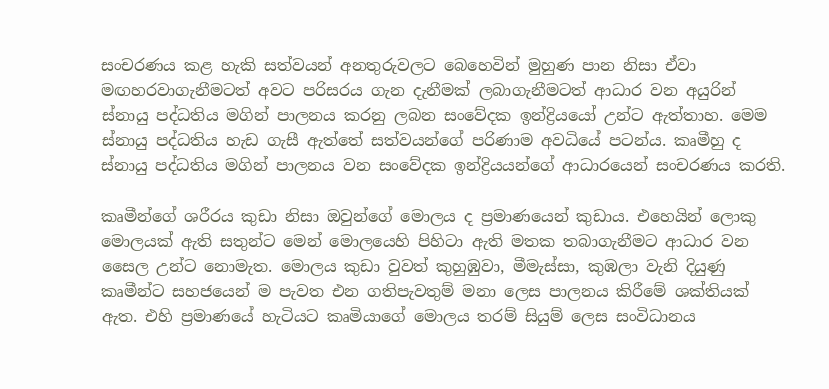සංචරණය කළ හැකි සත්වයන් අනතුරුවලට බෙහෙවින් මුහුණ පාන නිසා ඒවා මඟහරවාගැනීමටත් අවට පරිසරය ගැන දැනීමක් ලබාගැනීමටත් ආධාර වන අයුරින් ස්නායු පද්ධතිය මගින් පාලනය කරනු ලබන සංවේදක ඉන්ද්‍රියයෝ උන්ට ඇත්තාහ. මෙම ස්නායු පද්ධතිය හැඩ ගැසී ඇත්තේ සත්වයන්ගේ පරිණාම අවධියේ පටන්ය. කෘමීහු ද ස්නායු පද්ධතිය මගින් පාලනය වන සංවේදක ඉන්ද්‍රියයන්ගේ ආධාරයෙන් සංචරණය කරති.

කෘමීන්ගේ ශරීරය කුඩා නිසා ඔවුන්ගේ මොලය ද ප්‍රමාණයෙන් කුඩාය. එහෙයින් ලොකු මොලයක් ඇති සතුන්ට මෙන් මොලයෙහි පිහිටා ඇති මතක තබාගැනීමට ආධාර වන සෛල උන්ට නොමැත. මොලය කුඩා වුවත් කුහුඹුවා, මීමැස්සා, කුඹලා වැනි දියුණු කෘමීන්ට සහජයෙන් ම පැවත එන ගතිපැවතුම් මනා ලෙස පාලනය කිරීමේ ශක්තියක් ඇත. එහි ප්‍රමාණයේ හැටියට කෘමියාගේ මොලය තරම් සියුම් ලෙස සංවිධානය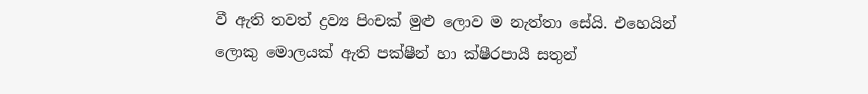වී ඇති තවත් ද්‍රව්‍ය පිංචක් මුළු ලොව ම නැත්තා සේයි. එහෙයින් ලොකු මොලයක් ඇති පක්ෂීන් හා ක්ෂීරපායී සතුන්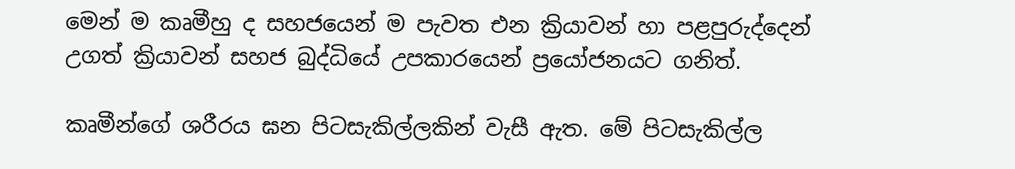මෙන් ම කෘමීහු ද සහජයෙන් ම පැවත එන ක්‍රියාවන් හා පළපුරුද්දෙන් උගත් ක්‍රියාවන් සහජ බුද්ධියේ උපකාරයෙන් ප්‍රයෝජනයට ගනිත්.

කෘමීන්ගේ ශරීරය ඝන පිටසැකිල්ලකින් වැසී ඇත. මේ පිටසැකිල්ල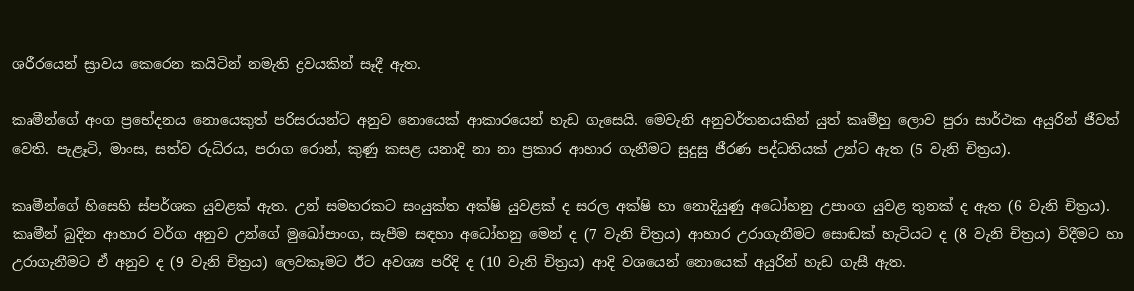ශරීරයෙන් ස්‍රාවය කෙරෙන කයිටින් නමැති ද්‍රවයකින් සෑදී ඇත.

කෘමීන්ගේ අංග ප්‍රභේදනය නොයෙකුත් පරිසරයන්ට අනුව නොයෙක් ආකාරයෙන් හැඩ ගැසෙයි. මෙවැනි අනුවර්තනයකින් යුත් කෘමීහු ලොව පුරා සාර්ථක අයුරින් ජීවත් වෙති. පැළෑටි, මාංස, සත්ව රුධිරය, පරාග රොන්, කුණු කසළ යනාදි නා නා ප්‍රකාර ආහාර ගැනීමට සුදුසු ජීරණ පද්ධතියක් උන්ට ඇත (5 වැනි චිත්‍රය).

කෘමීන්ගේ හිසෙහි ස්පර්ශක යුවළක් ඇත. උන් සමහරකට සංයුක්ත අක්ෂි යුවළක් ද සරල අක්ෂි හා නොදියුණු අධෝහනු උපාංග යුවළ තුනක් ද ඇත (6 වැනි චිත්‍රය). කෘමීන් බුදින ආහාර වර්ග අනුව උන්ගේ මුඛෝපාංග, සැපීම සඳහා අධෝහනු මෙන් ද (7 වැනි චිත්‍රය) ආහාර උරාගැනීමට සොඬක් හැටියට ද (8 වැනි චිත්‍රය) විදීමට හා උරාගැනීමට ඒ අනුව ද (9 වැනි චිත්‍රය) ලෙවකෑමට ඊට අවශ්‍ය පරිදි ද (10 වැනි චිත්‍රය) ආදි වශයෙන් නොයෙක් අයුරින් හැඩ ගැසී ඇත.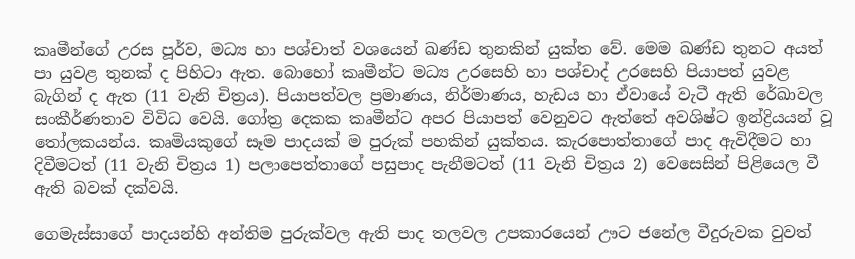කෘමීන්ගේ උරස පූර්ව, මධ්‍ය හා පශ්චාත් වශයෙන් ඛණ්ඩ තුනකින් යුක්ත වේ. මෙම ඛණ්ඩ තුනට අයත් පා යුවළ තුනක් ද පිහිටා ඇත. බොහෝ කෘමීන්ට මධ්‍ය උරසෙහි හා පශ්චාද් උරසෙහි පියාපත් යුවළ බැගින් ද ඇත (11 වැනි චිත්‍රය). පියාපත්වල ප්‍රමාණය, නිර්මාණය, හැඩය හා ඒවායේ වැටී ඇති රේඛාවල සංකීර්ණතාව විවිධ වෙයි. ගෝත්‍ර දෙකක කෘමීන්ට අපර පියාපත් වෙනුවට ඇත්තේ අවශිෂ්ට ඉන්ද්‍රියයන් වූ තෝලකයන්ය. කෘමියකුගේ සෑම පාදයක් ම පුරුක් පහකින් යුක්තය. කැරපොත්තාගේ පාද ඇවිදීමට හා දිවීමටත් (11 වැනි චිත්‍රය 1) පලාපෙත්තාගේ පසුපාද පැනීමටත් (11 වැනි චිත්‍රය 2) වෙසෙසින් පිළියෙල වී ඇති බවක් දක්වයි.

ගෙමැස්සාගේ පාදයන්හි අන්තිම පුරුක්වල ඇති පාද තලවල උපකාරයෙන් ඌට ජනේල වීදුරුවක වුවත්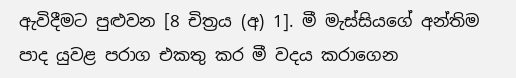ඇවිදීමට පුළුවන [8 චිත්‍රය (අ) 1]. මී මැස්සියගේ අන්තිම පාද යුවළ පරාග එකතු කර මී වදය කරාගෙන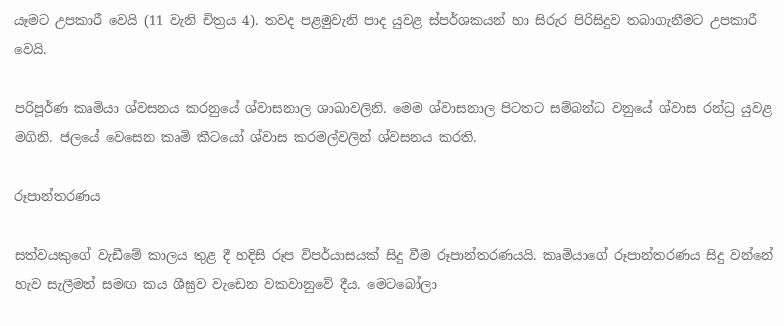යෑමට උපකාරී වෙයි (11 වැනි චිත්‍රය 4). තවද පළමුවැනි පාද යුවළ ස්පර්ශකයන් හා සිරුර පිරිසිදුව තබාගැනීමට උපකාරී වෙයි.

පරිපූර්ණ කෘමියා ශ්වසනය කරනුයේ ශ්වාසනාල ශාඛාවලිනි. මෙම ශ්වාසනාල පිටතට සම්බන්ධ වනුයේ ශ්වාස රන්ධ්‍ර යුවළ මගිනි. ජලයේ වෙසෙන කෘමි කීටයෝ ශ්වාස කරමල්වලින් ශ්වසනය කරති.

රූපාන්තරණය

සත්වයකුගේ වැඩීමේ කාලය තුළ දී හදිසි රූප විපර්යාසයක් සිදු වීම රූපාන්තරණයයි. කෘමියාගේ රූපාන්තරණය සිදු වන්නේ හැව සැලීමත් සමඟ කය ශීඝ්‍රව වැඩෙන වකවානුවේ දීය. මෙටබෝලා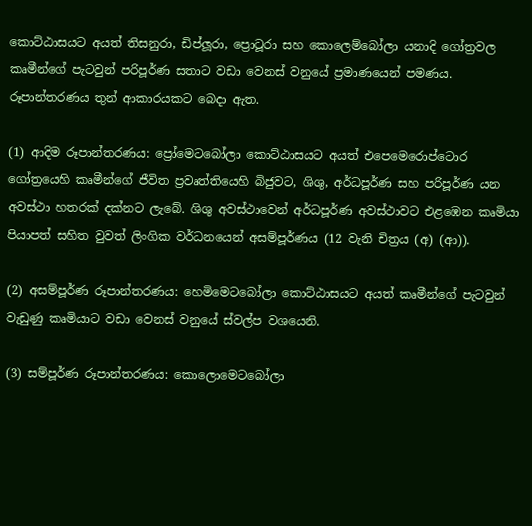කොට්ඨාසයට අයත් තිසනුරා, ඩිප්ලූරා, ප්‍රොටූරා සහ කොලෙම්බෝලා යනාදි ගෝත්‍රවල කෘමීන්ගේ පැටවුන් පරිපූර්ණ සතාට වඩා වෙනස් වනුයේ ප්‍රමාණයෙන් පමණය. රූපාන්තරණය තුන් ආකාරයකට බෙදා ඇත.

(1) ආදිම රූපාන්තරණය: ප්‍රෝමෙටබෝලා කොට්ඨාසයට අයත් එපෙමෙරොප්ටොර ගෝත්‍රයෙහි කෘමීන්ගේ ජීවිත ප්‍රවෘත්තියෙහි බිජුවට, ශිශු, අර්ධපූර්ණ සහ පරිපූර්ණ යන අවස්ථා හතරක් දක්නට ලැබේ. ශිශු අවස්ථාවෙන් අර්ධපූර්ණ අවස්ථාවට එළඹෙන කෘමියා පියාපත් සහිත වුවත් ලිංගික වර්ධනයෙන් අසම්පූර්ණය (12 වැනි චිත්‍රය (අ) (ආ)).

(2) අසම්පූර්ණ රූපාන්තරණය: හෙමිමෙටබෝලා කොට්ඨාසයට අයත් කෘමීන්ගේ පැටවුන් වැඩුණු කෘමියාට වඩා වෙනස් වනුයේ ස්වල්ප වශයෙනි.

(3) සම්පූර්ණ රූපාන්තරණය: කොලොමෙටබෝලා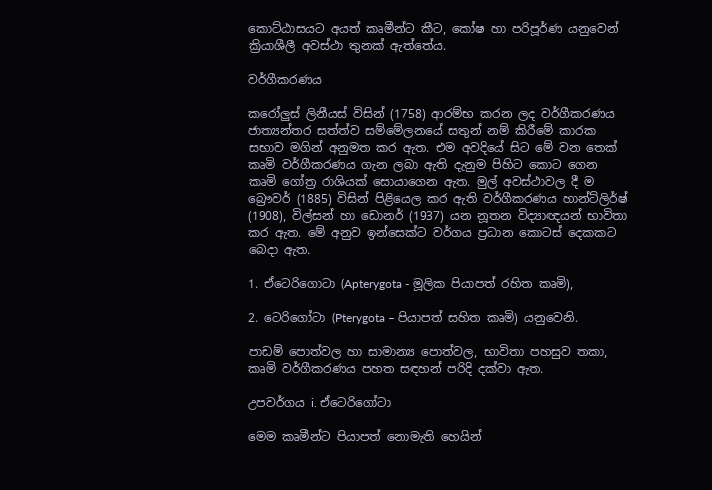කොට්ඨාසයට අයත් කෘමීන්ට කීට, කෝෂ හා පරිපූර්ණ යනුවෙන් ක්‍රියාශීලී අවස්ථා තුනක් ඇත්තේය.

වර්ගීකරණය

කරෝලුස් ලිනීයස් විසින් (1758) ආරම්භ කරන ලද වර්ගීකරණය ජාත්‍යන්තර සත්ත්ව සම්මේලනයේ සතුන් නම් කිරීමේ කාරක සභාව මගින් අනුමත කර ඇත. එම අවදියේ සිට මේ වන තෙක් කෘමි වර්ගීකරණය ගැන ලබා ඇති දැනුම පිහිට කොට ගෙන කෘමි ගෝත්‍ර රාශියක් සොයාගෙන ඇත. මුල් අවස්ථාවල දී ම බ්‍රෞවර් (1885) විසින් පිළියෙල කර ඇති වර්ගීකරණය හාන්ට්ලිර්ෂ් (1908), විල්සන් හා ඩොනර් (1937) යන නූතන විද්‍යාඥයන් භාවිතා කර ඇත. මේ අනුව ඉන්සෙක්ට වර්ගය ප්‍රධාන කොටස් දෙකකට බෙදා ඇත.

1. ඒටෙරිගොටා (Apterygota - මූලික පියාපත් රහිත කෘමි),

2. ටෙරිගෝටා (Pterygota – පියාපත් සහිත කෘමි) යනුවෙනි.

පාඩම් පොත්වල හා සාමාන්‍ය පොත්වල, භාවිතා පහසුව තකා, කෘමි වර්ගීකරණය පහත සඳහන් පරිදි දක්වා ඇත.

උපවර්ගය i. ඒටෙරිගෝටා

මෙම කෘමීන්ට පියාපත් නොමැති හෙයින්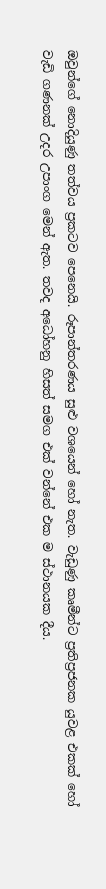ඔවුන්ගේ නොදියුණු තත්වය ප්‍රකටව පෙනෙයි. රූපාන්තරණය සුළු වශයෙන් හෝ නැත. වැඩුණු කෘමීන්ට ප්‍රතිප්‍රජනක යුවළ එකක් හෝ වැඩි ගණනක් උදර උපාංග මෙන් ඇත. තවද අධෝහනු හිසත් සමග එක් වන්නේ එක ම ස්ථානයක දීය.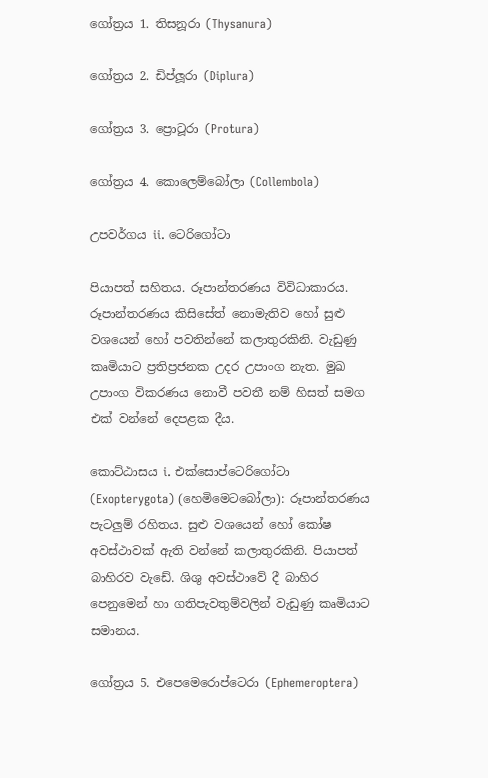ගෝත්‍රය 1. තිසනූරා (Thysanura)

ගෝත්‍රය 2. ඩිප්ලූරා (Diplura)

ගෝත්‍රය 3. ප්‍රොටූරා (Protura)

ගෝත්‍රය 4. කොලෙම්බෝලා (Collembola)

උපවර්ගය ii. ටෙරිගෝටා

පියාපත් සහිතය. රූපාන්තරණය විවිධාකාරය. රූපාන්තරණය කිසිසේත් නොමැතිව හෝ සුළු වශයෙන් හෝ පවතින්නේ කලාතුරකිනි. වැඩුණු කෘමියාට ප්‍රතිප්‍රජනක උදර උපාංග නැත. මුඛ උපාංග විකරණය නොවී පවතී නම් හිසත් සමග එක් වන්නේ දෙපළක දීය.

කොට්ඨාසය i. එක්සොප්ටෙරිගෝටා (Exopterygota) (හෙමිමෙටබෝලා): රූපාන්තරණය පැටලුම් රහිතය. සුළු වශයෙන් හෝ කෝෂ අවස්ථාවක් ඇති වන්නේ කලාතුරකිනි. පියාපත් බාහිරව වැඩේ. ශිශු අවස්ථාවේ දී බාහිර පෙනුමෙන් හා ගතිපැවතුම්වලින් වැඩුණු කෘමියාට සමානය.

ගෝත්‍රය 5. එපෙමෙරොප්ටෙරා (Ephemeroptera)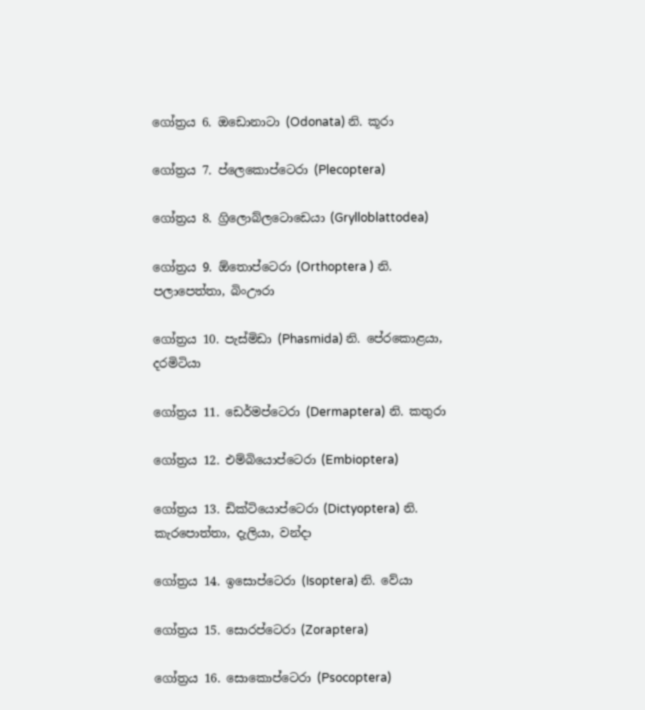ගෝත්‍රය 6. ඔඩොනාටා (Odonata) නි. කූරා

ගෝත්‍රය 7. ප්ලෙකොප්ටෙරා (Plecoptera)

ගෝත්‍රය 8. ග්‍රිලොබ්ලටොඩෙයා (Grylloblattodea)

ගෝත්‍රය 9. ඕතොප්ටෙරා (Orthoptera ) නි. පලාපෙත්තා, බිංඌරා

ගෝත්‍රය 10. පැස්මිඩා (Phasmida) නි. පේරකොළයා, දරමිටියා

ගෝත්‍රය 11. ඩෙර්මප්ටෙරා (Dermaptera) නි. කතුරා

ගෝත්‍රය 12. එම්බියොප්ටෙරා (Embioptera)

ගෝත්‍රය 13. ඩික්ටියොප්ටෙරා (Dictyoptera) නි. කැරපොත්තා, දැලියා, වන්දා

ගෝත්‍රය 14. ඉසොප්ටෙරා (Isoptera) නි. වේයා

ගෝත්‍රය 15. සොරප්ටෙරා (Zoraptera)

ගෝත්‍රය 16. සොකොප්ටෙරා (Psocoptera)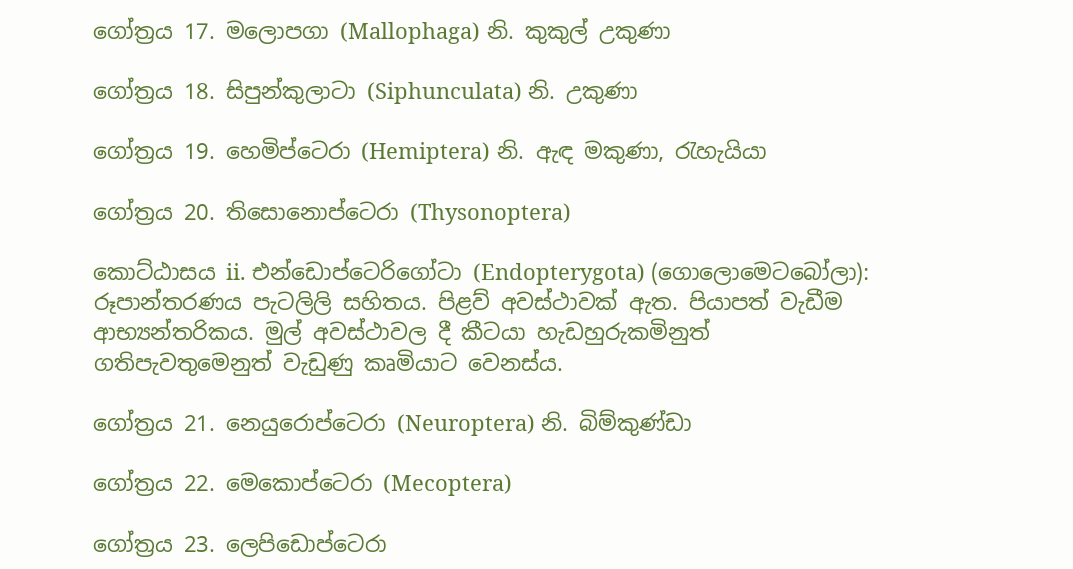ගෝත්‍රය 17. මලොපගා (Mallophaga) නි. කුකුල් උකුණා

ගෝත්‍රය 18. සිපුන්කුලාටා (Siphunculata) නි. උකුණා

ගෝත්‍රය 19. හෙමිප්ටෙරා (Hemiptera) නි. ඇඳ මකුණා, රැහැයියා

ගෝත්‍රය 20. තිසොනොප්ටෙරා (Thysonoptera)

කොට්ඨාසය ii. එන්ඩොප්ටෙරිගෝටා (Endopterygota) (ගොලොමෙටබෝලා): රූපාන්තරණය පැටලිලි සහිතය. පිළව් අවස්ථාවක් ඇත. පියාපත් වැඩීම ආභ්‍යන්තරිකය. මුල් අවස්ථාවල දී කීටයා හැඩහුරුකමිනුත් ගතිපැවතුමෙනුත් වැඩුණු කෘමියාට වෙනස්ය.

ගෝත්‍රය 21. නෙයුරොප්ටෙරා (Neuroptera) නි. බිම්කුණ්ඩා

ගෝත්‍රය 22. මෙකොප්ටෙරා (Mecoptera)

ගෝත්‍රය 23. ලෙපිඩොප්ටෙරා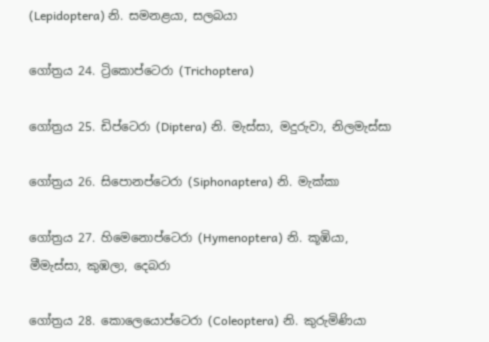(Lepidoptera) නි. සමනළයා, සලබයා

ගෝත්‍රය 24. ට්‍රිකොප්ටෙරා (Trichoptera)

ගෝත්‍රය 25. ඩිප්ටෙරා (Diptera) නි. මැස්සා, මදුරුවා, නිලමැස්සා

ගෝත්‍රය 26. සිපොනප්ටෙරා (Siphonaptera) නි. මැක්කා

ගෝත්‍රය 27. හිමෙනොප්ටෙරා (Hymenoptera) නි. කූඹියා, මීමැස්සා, කුඹලා, දෙබරා

ගෝත්‍රය 28. කොලෙයොප්ටෙරා (Coleoptera) නි. කුරුමිණියා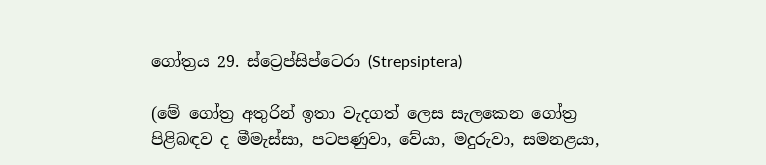ගෝත්‍රය 29. ස්ට්‍රෙප්සිප්ටෙරා (Strepsiptera)

(මේ ගෝත්‍ර අතුරින් ඉතා වැදගත් ලෙස සැලකෙන ගෝත්‍ර පිළිබඳව ද මීමැස්සා, පටපණුවා, වේයා, මදුරුවා, සමනළයා,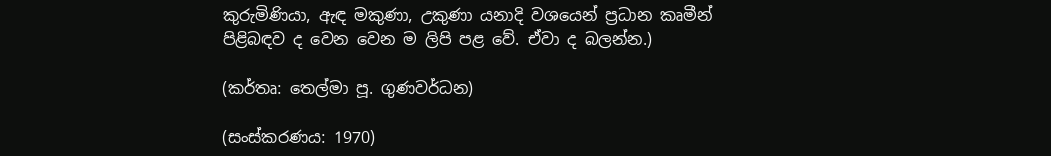කුරුමිණියා, ඇඳ මකුණා, උකුණා යනාදි වශයෙන් ප්‍රධාන කෘමීන් පිළිබඳව ද වෙන වෙන ම ලිපි පළ වේ. ඒවා ද බලන්න.)

(කර්තෘ: තෙල්මා පූ. ගුණවර්ධන)

(සංස්කරණය: 1970)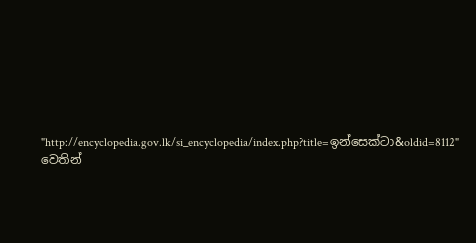"http://encyclopedia.gov.lk/si_encyclopedia/index.php?title=ඉන්සෙක්ටා&oldid=8112" වෙතින්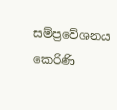සම්ප්‍රවේශනය කෙරිණි